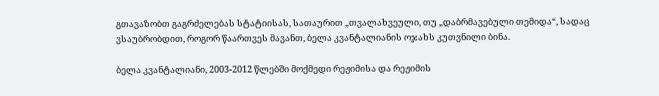გთავაზობთ გაგრძელებას სტატიისას, სათაურით „თვალახვეული, თუ „დაბრმავებული თემიდა“, სადაც ვსაუბრობდით, როგორ წაართვეს მავანთ, ბელა კვანტალიანის ოჯახს კუთვნილი ბინა.

ბელა კვანტალიანი, 2003-2012 წლებში მოქმედი რეჟიმისა და რეჟიმის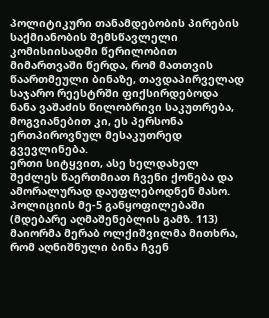პოლიტიკური თანამდებობის პირების საქმიანობის შემსწავლელი კომისიისადმი წერილობით მიმართვაში წერდა, რომ მათთვის წაართმეული ბინაზე, თავდაპირველად საჯარო რეესტრში ფიქსირდებოდა ნანა ვაშაძის წილობრივი საკუთრება, მოგვიანებით კი, ეს პერსონა ერთპიროვნულ მესაკუთრედ გვევლინება.
ერთი სიტყვით, ასე ხელდახელ შეძლეს წაერთმიათ ჩვენი ქონება და ამორალურად დაუფლებოდნენ მასო. პოლიციის მე-5 განყოფილებაში (მდებარე აღმაშენებლის გამზ. 113) მაიორმა მერაბ ოლქიშვილმა მითხრა, რომ აღნიშნული ბინა ჩვენ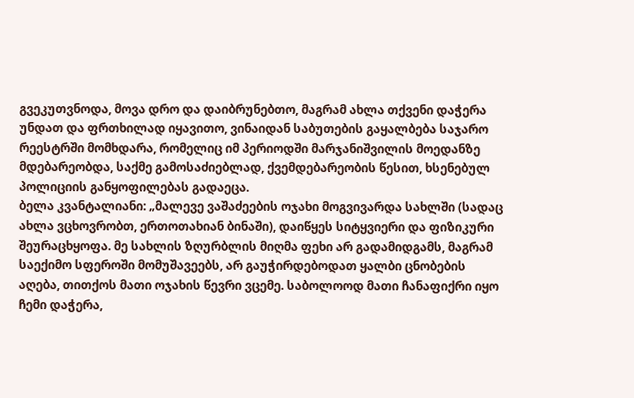გვეკუთვნოდა, მოვა დრო და დაიბრუნებთო, მაგრამ ახლა თქვენი დაჭერა უნდათ და ფრთხილად იყავითო, ვინაიდან საბუთების გაყალბება საჯარო რეესტრში მომხდარა, რომელიც იმ პერიოდში მარჯანიშვილის მოედანზე მდებარეობდა, საქმე გამოსაძიებლად, ქვემდებარეობის წესით, ხსენებულ პოლიციის განყოფილებას გადაეცა.
ბელა კვანტალიანი: „მალევე ვაშაძეების ოჯახი მოგვივარდა სახლში (სადაც ახლა ვცხოვრობთ, ერთოთახიან ბინაში), დაიწყეს სიტყვიერი და ფიზიკური შეურაცხყოფა. მე სახლის ზღურბლის მიღმა ფეხი არ გადამიდგამს, მაგრამ საექიმო სფეროში მომუშავეებს, არ გაუჭირდებოდათ ყალბი ცნობების აღება, თითქოს მათი ოჯახის წევრი ვცემე. საბოლოოდ მათი ჩანაფიქრი იყო ჩემი დაჭერა,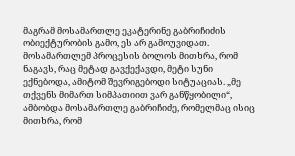მაგრამ მოსამართლე ეკატერინე გაბრიჩიძის ობიექტურობის გამო, ეს არ გამოუვიდათ. მოსამართლემ პროცესის ბოლოს მითხრა, რომ ნაგავს, რაც მეტად გავქექავდი, მეტი სუნი ექნებოდა, ამიტომ შევრიგებოდი სიტუაციას. „მე თქვენს მიმართ სიმპათიით ვარ განწყობილი“, ამბობდა მოსამართლე გაბრიჩიძე, რომელმაც ისიც მითხრა, რომ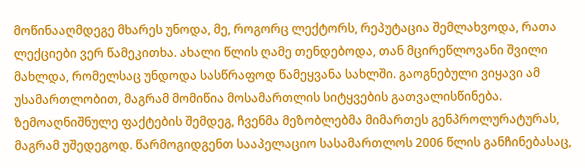მოწინააღმდეგე მხარეს უნოდა, მე, როგორც ლექტორს, რეპუტაცია შემლახვოდა, რათა ლექციები ვერ წამეკითხა. ახალი წლის ღამე თენდებოდა, თან მცირეწლოვანი შვილი მახლდა, რომელსაც უნდოდა სასწრაფოდ წამეყვანა სახლში. გაოგნებული ვიყავი ამ უსამართლობით, მაგრამ მომიწია მოსამართლის სიტყვების გათვალისწინება.
ზემოაღნიშნულე ფაქტების შემდეგ, ჩვენმა მეზობლებმა მიმართეს გენპროლურატურას, მაგრამ უშედეგოდ. წარმოგიდგენთ სააპელაციო სასამართლოს 2006 წლის განჩინებასაც,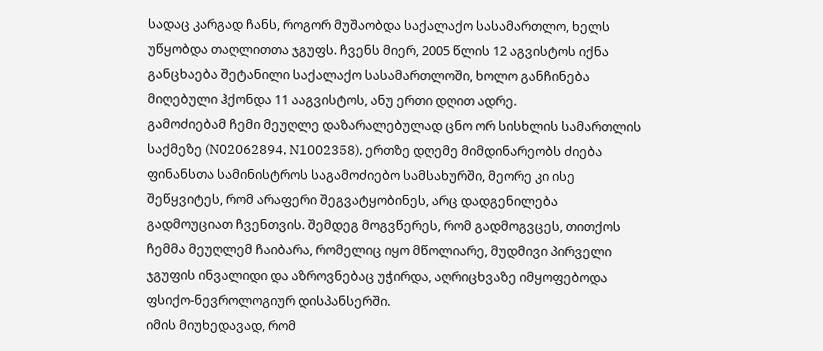სადაც კარგად ჩანს, როგორ მუშაობდა საქალაქო სასამართლო, ხელს უწყობდა თაღლითთა ჯგუფს. ჩვენს მიერ, 2005 წლის 12 აგვისტოს იქნა განცხაება შეტანილი საქალაქო სასამართლოში, ხოლო განჩინება მიღებული ჰქონდა 11 ააგვისტოს, ანუ ერთი დღით ადრე.
გამოძიებამ ჩემი მეუღლე დაზარალებულად ცნო ორ სისხლის სამართლის საქმეზე (N02062894, N1002358), ერთზე დღემე მიმდინარეობს ძიება ფინანსთა სამინისტროს საგამოძიებო სამსახურში, მეორე კი ისე შეწყვიტეს, რომ არაფერი შეგვატყობინეს, არც დადგენილება გადმოუციათ ჩვენთვის. შემდეგ მოგვწერეს, რომ გადმოგვცეს, თითქოს ჩემმა მეუღლემ ჩაიბარა, რომელიც იყო მწოლიარე, მუდმივი პირველი ჯგუფის ინვალიდი და აზროვნებაც უჭირდა, აღრიცხვაზე იმყოფებოდა ფსიქო-ნევროლოგიურ დისპანსერში.
იმის მიუხედავად, რომ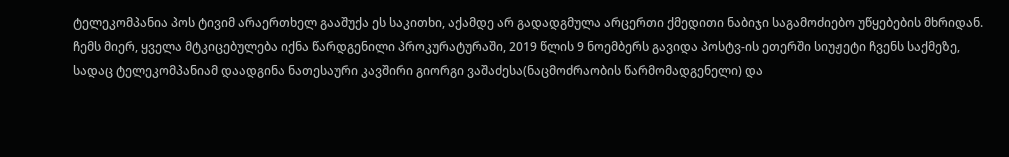ტელეკომპანია პოს ტივიმ არაერთხელ გააშუქა ეს საკითხი, აქამდე არ გადადგმულა არცერთი ქმედითი ნაბიჯი საგამოძიებო უწყებების მხრიდან. ჩემს მიერ, ყველა მტკიცებულება იქნა წარდგენილი პროკურატურაში, 2019 წლის 9 ნოემბერს გავიდა პოსტვ-ის ეთერში სიუჟეტი ჩვენს საქმეზე, სადაც ტელეკომპანიამ დაადგინა ნათესაური კავშირი გიორგი ვაშაძესა(ნაცმოძრაობის წარმომადგენელი) და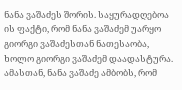ნანა ვაშაძეს შორის. საყურადღებოა ის ფაქტი, რომ ნანა ვაშაძემ უარყო გიორგი ვაშაძესთან ნათესაობა, ხოლო გიორგი ვაშაძემ დაადასტურა. ამასთან, ნანა ვაშაძე ამბობს, რომ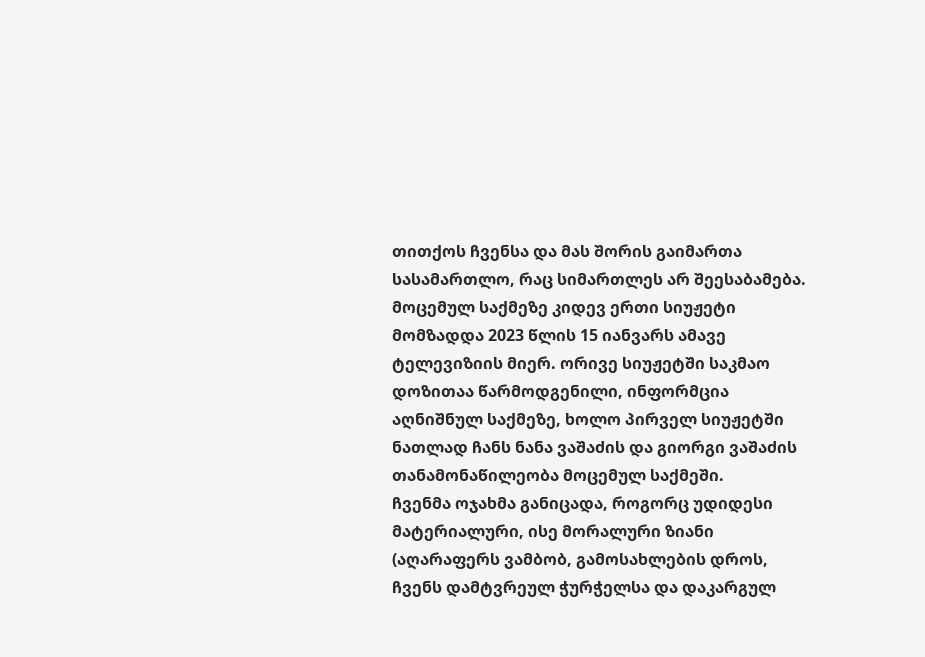თითქოს ჩვენსა და მას შორის გაიმართა სასამართლო, რაც სიმართლეს არ შეესაბამება. მოცემულ საქმეზე კიდევ ერთი სიუჟეტი მომზადდა 2023 წლის 15 იანვარს ამავე ტელევიზიის მიერ. ორივე სიუჟეტში საკმაო დოზითაა წარმოდგენილი, ინფორმცია აღნიშნულ საქმეზე, ხოლო პირველ სიუჟეტში ნათლად ჩანს ნანა ვაშაძის და გიორგი ვაშაძის თანამონაწილეობა მოცემულ საქმეში.
ჩვენმა ოჯახმა განიცადა, როგორც უდიდესი მატერიალური, ისე მორალური ზიანი (აღარაფერს ვამბობ, გამოსახლების დროს, ჩვენს დამტვრეულ ჭურჭელსა და დაკარგულ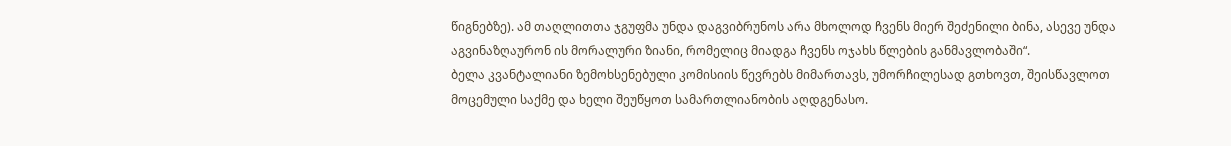წიგნებზე). ამ თაღლითთა ჯგუფმა უნდა დაგვიბრუნოს არა მხოლოდ ჩვენს მიერ შეძენილი ბინა, ასევე უნდა აგვინაზღაურონ ის მორალური ზიანი, რომელიც მიადგა ჩვენს ოჯახს წლების განმავლობაში“.
ბელა კვანტალიანი ზემოხსენებული კომისიის წევრებს მიმართავს, უმორჩილესად გთხოვთ, შეისწავლოთ მოცემული საქმე და ხელი შეუწყოთ სამართლიანობის აღდგენასო.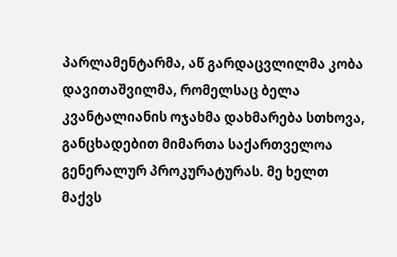პარლამენტარმა, აწ გარდაცვლილმა კობა დავითაშვილმა, რომელსაც ბელა კვანტალიანის ოჯახმა დახმარება სთხოვა, განცხადებით მიმართა საქართველოა გენერალურ პროკურატურას. მე ხელთ მაქვს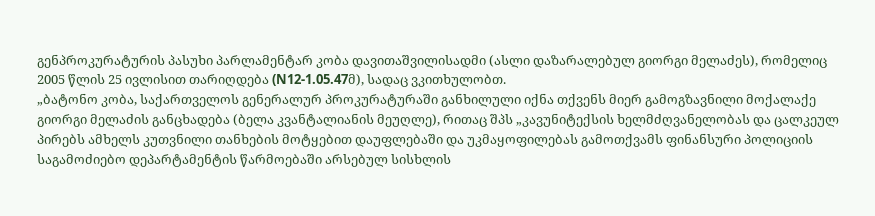გენპროკურატურის პასუხი პარლამენტარ კობა დავითაშვილისადმი (ასლი დაზარალებულ გიორგი მელაძეს), რომელიც 2005 წლის 25 ივლისით თარიღდება (N12-1.05.47მ), სადაც ვკითხულობთ.
„ბატონო კობა, საქართველოს გენერალურ პროკურატურაში განხილული იქნა თქვენს მიერ გამოგზავნილი მოქალაქე გიორგი მელაძის განცხადება (ბელა კვანტალიანის მეუღლე), რითაც შპს „კავუნიტექსის ხელმძღვანელობას და ცალკეულ პირებს ამხელს კუთვნილი თანხების მოტყებით დაუფლებაში და უკმაყოფილებას გამოთქვამს ფინანსური პოლიციის საგამოძიებო დეპარტამენტის წარმოებაში არსებულ სისხლის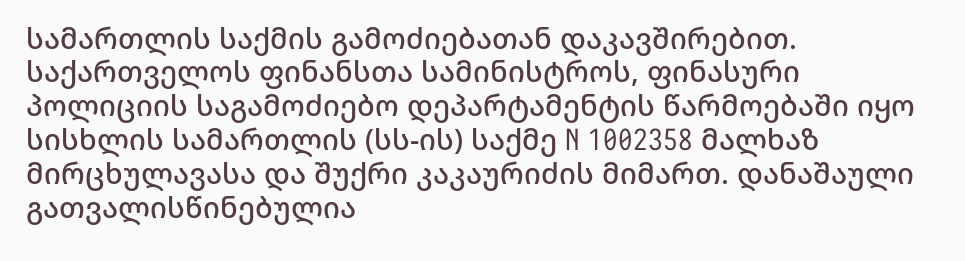სამართლის საქმის გამოძიებათან დაკავშირებით.
საქართველოს ფინანსთა სამინისტროს, ფინასური პოლიციის საგამოძიებო დეპარტამენტის წარმოებაში იყო სისხლის სამართლის (სს-ის) საქმე N 1002358 მალხაზ მირცხულავასა და შუქრი კაკაურიძის მიმართ. დანაშაული გათვალისწინებულია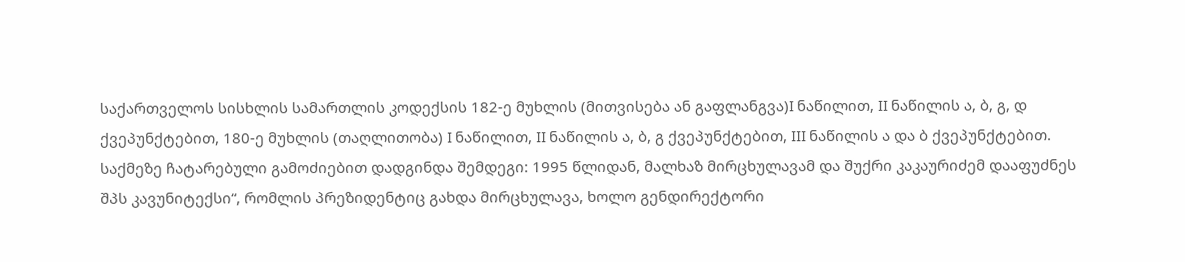საქართველოს სისხლის სამართლის კოდექსის 182-ე მუხლის (მითვისება ან გაფლანგვა)I ნაწილით, II ნაწილის ა, ბ, გ, დ ქვეპუნქტებით, 180-ე მუხლის (თაღლითობა) I ნაწილით, II ნაწილის ა, ბ, გ ქვეპუნქტებით, III ნაწილის ა და ბ ქვეპუნქტებით.
საქმეზე ჩატარებული გამოძიებით დადგინდა შემდეგი: 1995 წლიდან, მალხაზ მირცხულავამ და შუქრი კაკაურიძემ დააფუძნეს შპს კავუნიტექსი“, რომლის პრეზიდენტიც გახდა მირცხულავა, ხოლო გენდირექტორი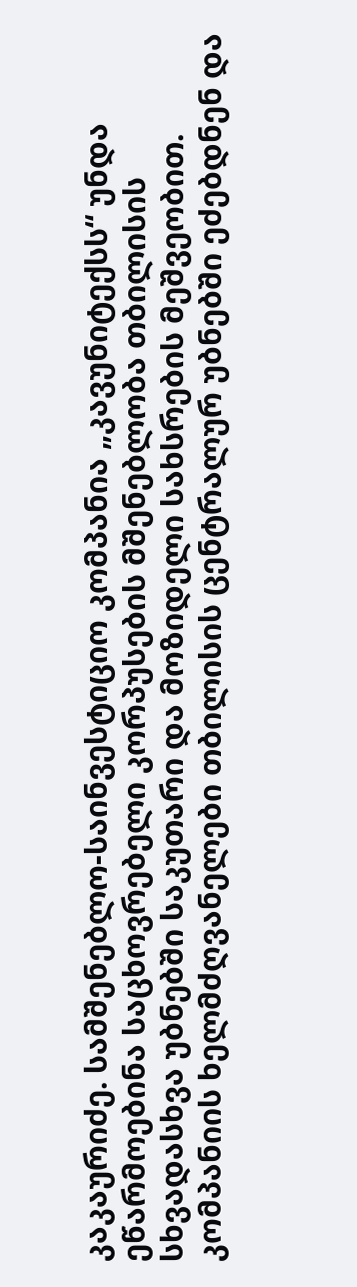კაკაურიძე. სამშენებლო-საინვესტიციო კომპანია „კავუნიტექსს“ უნდა ეწარმოებინა საცხოვრებელი კორპუსების მშენებლობა თბილისის სხვადასხვა უბნებში საკუთარი და მოზიდელი სახსრების მეშვეობით. კომპანიის ხელმძღვანელები თბილისის ცენტრალურ უბნებში ეძებდნენ და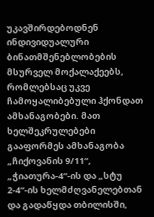უკავშირდებოდნენ ინდივიდუალური ბინათმშენებლობების მსურველ მოქალაქეებს, რომლებსაც უკვე ჩამოყალიბებული ჰქონდათ ამხანაგობები. მათ ხელშეკრულებები გააფორმეს ამხანაგობა „ჩიქოვანის 9/11“, „ჭიათურა-4“-ის და „სტუ 2-4“-ის ხელმძღვანელებთან და გადაწყდა თბილისში,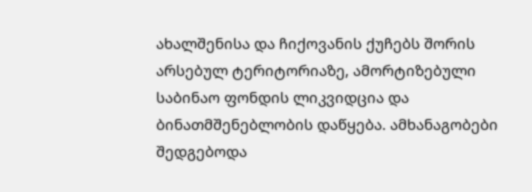ახალშენისა და ჩიქოვანის ქუჩებს შორის არსებულ ტერიტორიაზე, ამორტიზებული საბინაო ფონდის ლიკვიდცია და ბინათმშენებლობის დაწყება. ამხანაგობები შედგებოდა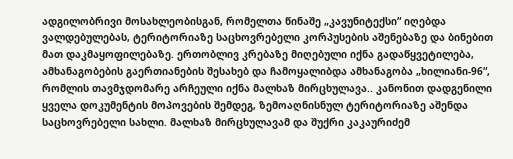ადგილობრივი მოსახლეობისგან, რომელთა წინაშე „კავუნიტექსი“ იღებდა ვალდებულებას, ტერიტორიაზე საცხოვრებელი კორპუსების აშენებაზე და ბინებით მათ დაკმაყოფილებაზე. ერთობლივ კრებაზე მიღებული იქნა გადაწყვეტილება, ამხანაგობების გაერთიანების შესახებ და ჩამოყალიბდა ამხანაგობა „ხილიანი-96“, რომლის თავმჯდომარე არჩეული იქნა მალხაზ მირცხულავა.. კანონით დადგენილი ყველა დოკუმენტის მოპოვების შემდეგ, ზემოაღნისნულ ტერიტორიაზე აშენდა საცხოვრებელი სახლი. მალხაზ მირცხულავამ და შუქრი კაკაურიძემ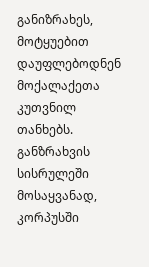განიზრახეს, მოტყუებით დაუფლებოდნენ მოქალაქეთა კუთვნილ თანხებს. განზრახვის სისრულეში მოსაყვანად, კორპუსში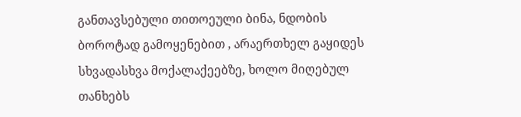განთავსებული თითოეული ბინა, ნდობის ბოროტად გამოყენებით , არაერთხელ გაყიდეს სხვადასხვა მოქალაქეებზე, ხოლო მიღებულ თანხებს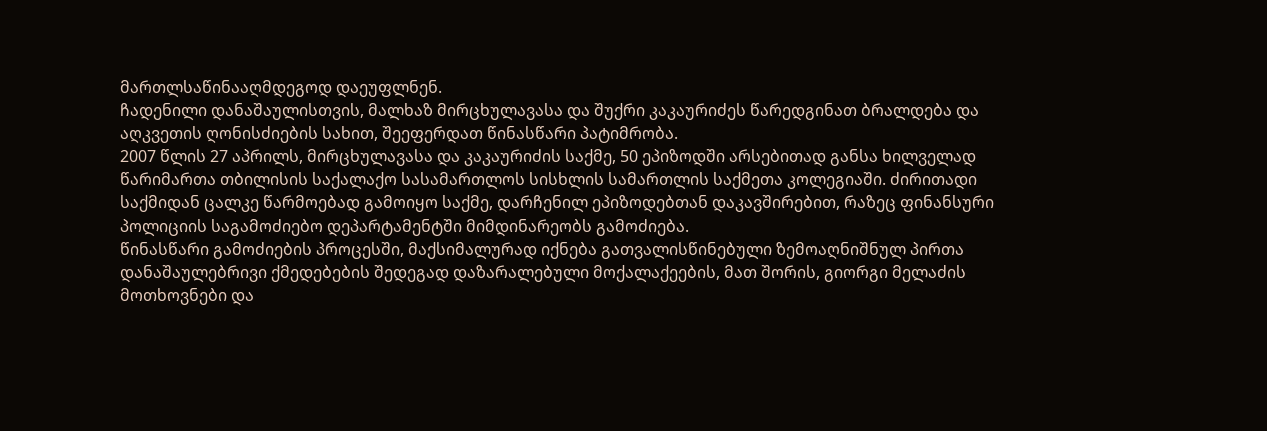მართლსაწინააღმდეგოდ დაეუფლნენ.
ჩადენილი დანაშაულისთვის, მალხაზ მირცხულავასა და შუქრი კაკაურიძეს წარედგინათ ბრალდება და აღკვეთის ღონისძიების სახით, შეეფერდათ წინასწარი პატიმრობა.
2007 წლის 27 აპრილს, მირცხულავასა და კაკაურიძის საქმე, 50 ეპიზოდში არსებითად განსა ხილველად წარიმართა თბილისის საქალაქო სასამართლოს სისხლის სამართლის საქმეთა კოლეგიაში. ძირითადი საქმიდან ცალკე წარმოებად გამოიყო საქმე, დარჩენილ ეპიზოდებთან დაკავშირებით, რაზეც ფინანსური პოლიციის საგამოძიებო დეპარტამენტში მიმდინარეობს გამოძიება.
წინასწარი გამოძიების პროცესში, მაქსიმალურად იქნება გათვალისწინებული ზემოაღნიშნულ პირთა დანაშაულებრივი ქმედებების შედეგად დაზარალებული მოქალაქეების, მათ შორის, გიორგი მელაძის მოთხოვნები და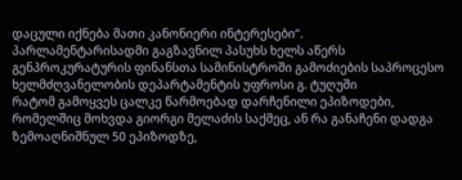დაცული იქნება მათი კანონიერი ინტერესები“.
პარლამენტარისადმი გაგზავნილ პასუხს ხელს აწერს გენპროკურატურის ფინანსთა სამინისტროში გამოძიების საპროცესო ხელმძღვანელობის დეპარტამენტის უფროსი გ. ტუღუში
რატომ გამოყვეს ცალკე წარმოებად დარჩენილი ეპიზოდები, რომელშიც მოხვდა გიორგი მელაძის საქმეც, ან რა განაჩენი დადგა ზემოაღნიშნულ 50 ეპიზოდზე,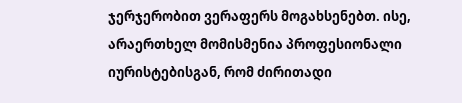ჯერჯერობით ვერაფერს მოგახსენებთ. ისე, არაერთხელ მომისმენია პროფესიონალი იურისტებისგან, რომ ძირითადი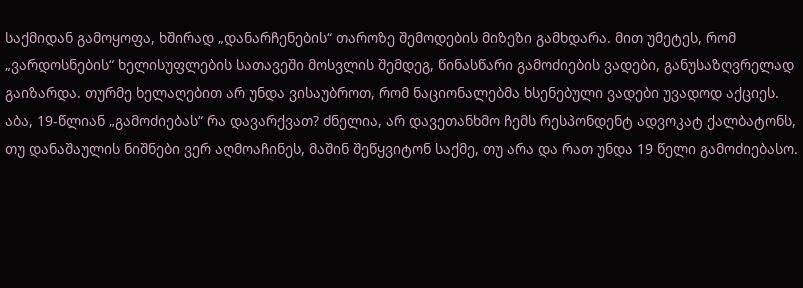საქმიდან გამოყოფა, ხშირად „დანარჩენების“ თაროზე შემოდების მიზეზი გამხდარა. მით უმეტეს, რომ „ვარდოსნების“ ხელისუფლების სათავეში მოსვლის შემდეგ, წინასწარი გამოძიების ვადები, განუსაზღვრელად გაიზარდა. თურმე ხელაღებით არ უნდა ვისაუბროთ, რომ ნაციონალებმა ხსენებული ვადები უვადოდ აქციეს. აბა, 19-წლიან „გამოძიებას“ რა დავარქვათ? ძნელია, არ დავეთანხმო ჩემს რესპონდენტ ადვოკატ ქალბატონს, თუ დანაშაულის ნიშნები ვერ აღმოაჩინეს, მაშინ შეწყვიტონ საქმე, თუ არა და რათ უნდა 19 წელი გამოძიებასო.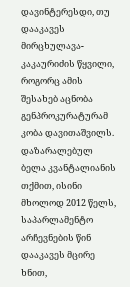დავინტერესდი, თუ დააკავეს მირცხულავა-კაკაურიძის წყვილი, როგორც ამის შესახებ აცნობა გენპროკურატურამ კობა დავითაშვილს. დაზარალებულ ბელა კვანტალიანის თქმით, ისინი მხოლოდ 2012 წელს, საპარლამენტო არჩევნების წინ დააკავეს მცირე ხნით,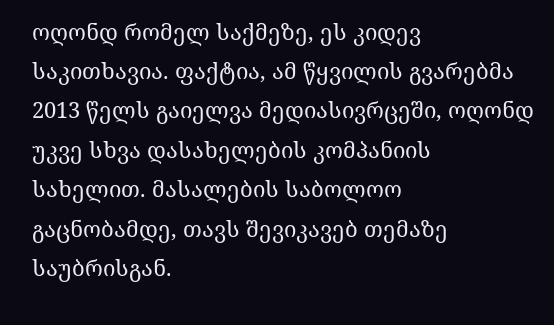ოღონდ რომელ საქმეზე, ეს კიდევ საკითხავია. ფაქტია, ამ წყვილის გვარებმა 2013 წელს გაიელვა მედიასივრცეში, ოღონდ უკვე სხვა დასახელების კომპანიის სახელით. მასალების საბოლოო გაცნობამდე, თავს შევიკავებ თემაზე საუბრისგან.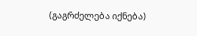(გაგრძელება იქნება)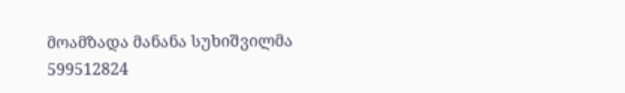მოამზადა მანანა სუხიშვილმა
599512824